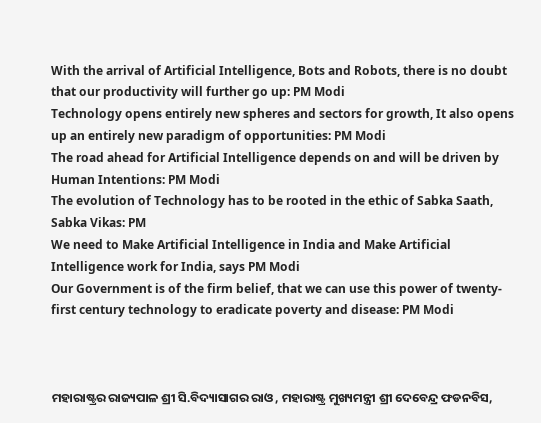With the arrival of Artificial Intelligence, Bots and Robots, there is no doubt that our productivity will further go up: PM Modi
Technology opens entirely new spheres and sectors for growth, It also opens up an entirely new paradigm of opportunities: PM Modi
The road ahead for Artificial Intelligence depends on and will be driven by Human Intentions: PM Modi
The evolution of Technology has to be rooted in the ethic of Sabka Saath, Sabka Vikas: PM
We need to Make Artificial Intelligence in India and Make Artificial Intelligence work for India, says PM Modi
Our Government is of the firm belief, that we can use this power of twenty-first century technology to eradicate poverty and disease: PM Modi



ମହାରାଷ୍ଟ୍ରର ରାଜ୍ୟପାଳ ଶ୍ରୀ ସି.ବିଦ୍ୟାସାଗର ରାଓ , ମହାରାଷ୍ଟ୍ର ମୁଖ୍ୟମନ୍ତ୍ରୀ ଶ୍ରୀ ଦେବେନ୍ଦ୍ର ଫଡନବିସ,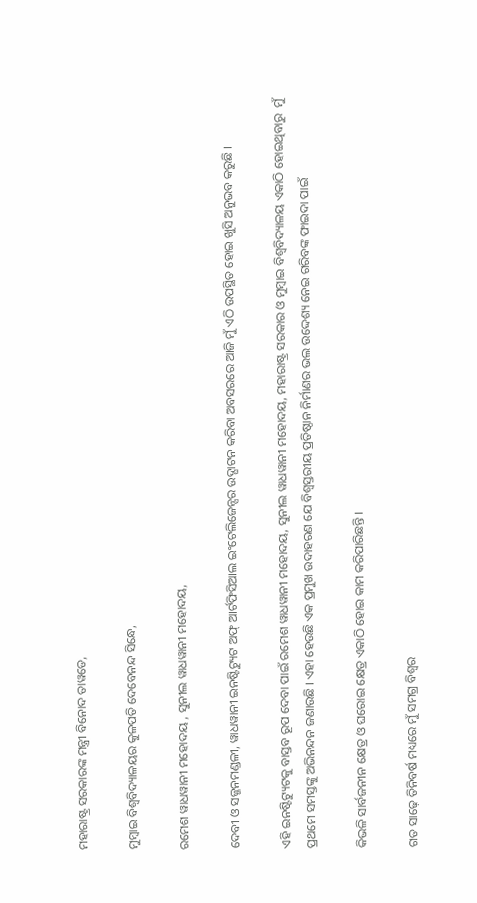ମହାରାଷ୍ଟ୍ର ସରକାରଙ୍କ ମନ୍ତ୍ରୀ ବିନୋଦ ତାୱଡେ,

ମୁମ୍ବାଇ ବିଶ୍ୱବିଦ୍ୟାଳୟର କୁଳପତି ଦେବେନନ୍ଦ ସିନ୍ଧେ,

ରମେଶ ୱାଧୱାନୀ ମହୋଦୟ , ସୁନୀଲ ୱାଧୱାନୀ ମହୋଦୟ,

ଦେବୀ ଓ ସଜ୍ଜନମଣ୍ଡଳୀ, ୱାଧୱାନୀ ଇନଷ୍ଟିଟ୍ୟୁଟ ଅଫ୍ ଆର୍ଟଫିସିଆଲ ଇଂଟେଲିଜେନ୍ସର ଉଦ୍ଘାଟନ କରିବା ଅବସରରେ ଆଜି ମୁଁ ଏଠି ଉପସ୍ଥିତ ହୋଇ ଖୁସି ଅନୁଭବ କରୁଛି ।

ଏହି ଇନଷ୍ଟିଟ୍ୟୁଟକୁ ବାସ୍ତବ ରୂପ ଦେବା ପାଇଁ ରମେଶ ୱାଧୱାନୀ ମହୋଦୟ, ସୁନୀଲ ୱାଧୱାନୀ ମହୋଦୟ, ମହାରାଷ୍ଟ୍ର ସରକାର ଓ ମୁମ୍ବାଇ ବିଶ୍ୱବିଦ୍ୟାଳୟ ଏକାଠି ହୋଇଥିବାରୁ  ମୁଁ ପ୍ରଥମେ ସମସ୍ତଙ୍କୁ ଅଭିନନ୍ଦନ ଜଣାଉଛି । ଏହା ହେଉଛି ଏକ ପ୍ରମୁଖ ଉଦାହରଣ ଯେ ବିଶ୍ୱସ୍ତରୀୟ ପ୍ରତିଷ୍ଠାନ ନିର୍ମାଣର ଭଲ ଉଦ୍ଦେଶ୍ୟ ନେଇ ଗରିବଙ୍କ ଫାଇଦା ପାଇଁ

କିଭଳି ସାର୍ବଜନୀନ କ୍ଷେତ୍ର ଓ ଘରୋଇ କ୍ଷେତ୍ର ଏକାଠି ହୋଇ କାମ କରିପାରିଛନ୍ତି ।

ଗତ ସାଢ଼େ ତିନିବର୍ଷ ମଧ୍ୟରେ ମୁଁ ସମଗ୍ର ବିଶ୍ୱର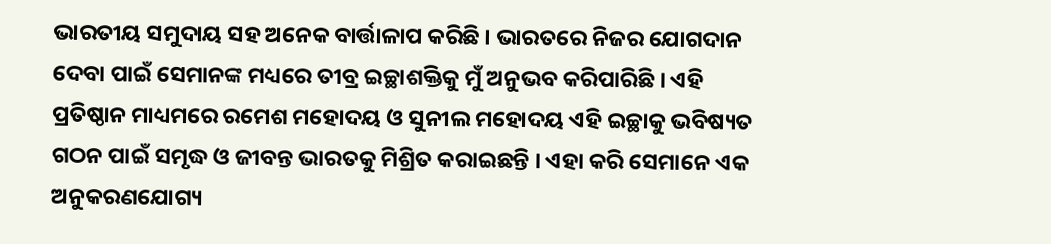ଭାରତୀୟ ସମୁଦାୟ ସହ ଅନେକ ବାର୍ତ୍ତାଳାପ କରିଛି । ଭାରତରେ ନିଜର ଯୋଗଦାନ ଦେବା ପାଇଁ ସେମାନଙ୍କ ମଧ୍ୟରେ ତୀବ୍ର ଇଚ୍ଛାଶକ୍ତିକୁ ମୁଁ ଅନୁଭବ କରିପାରିଛି । ଏହି ପ୍ରତିଷ୍ଠାନ ମାଧ୍ୟମରେ ରମେଶ ମହୋଦୟ ଓ ସୁନୀଲ ମହୋଦୟ ଏହି ଇଚ୍ଛାକୁ ଭବିଷ୍ୟତ ଗଠନ ପାଇଁ ସମୃଦ୍ଧ ଓ ଜୀବନ୍ତ ଭାରତକୁ ମିଶ୍ରିତ କରାଇଛନ୍ତି । ଏହା କରି ସେମାନେ ଏକ ଅନୁକରଣଯୋଗ୍ୟ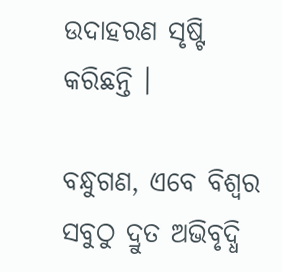ଉଦାହରଣ ସୃଷ୍ଟି କରିଛନ୍ତି ।

ବନ୍ଧୁଗଣ, ଏବେ ବିଶ୍ୱର ସବୁଠୁ ଦ୍ରୁତ ଅଭିବୃଦ୍ଧି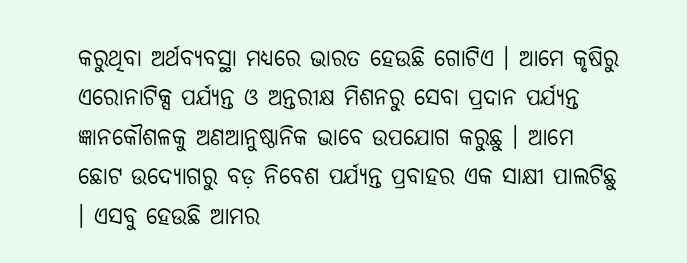କରୁଥିବା ଅର୍ଥବ୍ୟବସ୍ଥା ମଧ୍ୟରେ ଭାରତ ହେଉଛି ଗୋଟିଏ । ଆମେ କୃଷିରୁ ଏରୋନାଟିକ୍ସ ପର୍ଯ୍ୟନ୍ତ ଓ ଅନ୍ତରୀକ୍ଷ ମିଶନରୁ ସେବା ପ୍ରଦାନ ପର୍ଯ୍ୟନ୍ତ ଜ୍ଞାନକୌଶଳକୁ ଅଣଆନୁଷ୍ଠାନିକ ଭାବେ ଉପଯୋଗ କରୁଛୁ । ଆମେ ଛୋଟ ଉଦ୍ୟୋଗରୁ ବଡ଼ ନିବେଶ ପର୍ଯ୍ୟନ୍ତ ପ୍ରବାହର ଏକ ସାକ୍ଷୀ ପାଲଟିଛୁ । ଏସବୁ ହେଉଛି ଆମର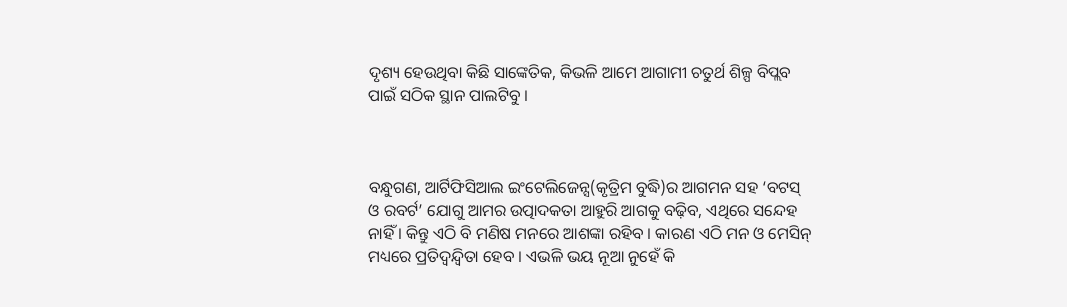ଦୃଶ୍ୟ ହେଉଥିବା କିଛି ସାଙ୍କେତିକ, କିଭଳି ଆମେ ଆଗାମୀ ଚତୁର୍ଥ ଶିଳ୍ପ ବିପ୍ଲବ ପାଇଁ ସଠିକ ସ୍ଥାନ ପାଲଟିବୁ ।



ବନ୍ଧୁଗଣ, ଆର୍ଟିଫିସିଆଲ ଇଂଟେଲିଜେନ୍ସ(କୃତ୍ରିମ ବୁଦ୍ଧି)ର ଆଗମନ ସହ ‘ବଟସ୍ ଓ ରବର୍ଟ’ ଯୋଗୁ ଆମର ଉତ୍ପାଦକତା ଆହୁରି ଆଗକୁ ବଢ଼ିବ, ଏଥିରେ ସନ୍ଦେହ ନାହିଁ । କିନ୍ତୁ ଏଠି ବି ମଣିଷ ମନରେ ଆଶଙ୍କା ରହିବ । କାରଣ ଏଠି ମନ ଓ ମେସିନ୍ ମଧ୍ୟରେ ପ୍ରତିଦ୍ୱନ୍ଦ୍ୱିତା ହେବ । ଏଭଳି ଭୟ ନୂଆ ନୁହେଁ କି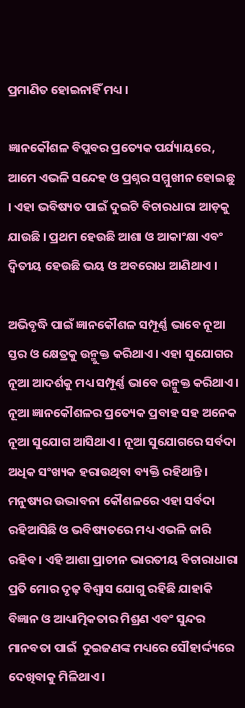ପ୍ରମାଣିତ ହୋଇନାହିଁ ମଧ୍ୟ ।

ଜ୍ଞାନକୌଶଳ ବିପ୍ଲବର ପ୍ରତ୍ୟେକ ପର୍ଯ୍ୟାୟରେ, ଆମେ ଏଭଳି ସନ୍ଦେହ ଓ ପ୍ରଶ୍ନର ସମ୍ମୁଖୀନ ହୋଇଛୁ । ଏହା ଭବିଷ୍ୟତ ପାଇଁ ଦୁଇଟି ବିଚାରଧାରା ଆଡ଼କୁ ଯାଉଛି । ପ୍ରଥମ ହେଉଛି ଆଶା ଓ ଆକାଂକ୍ଷା ଏବଂ ଦ୍ୱିତୀୟ ହେଉଛି ଭୟ ଓ ଅବରୋଧ ଆଣିଥାଏ ।

ଅଭିବୃଦ୍ଧି ପାଇଁ ଜ୍ଞାନକୌଶଳ ସମ୍ପୂର୍ଣ୍ଣ ଭାବେ ନୂଆ ସ୍ତର ଓ କ୍ଷେତ୍ରକୁ ଉନ୍ମୁକ୍ତ କରିଥାଏ । ଏହା ସୁଯୋଗର ନୂଆ ଆଦର୍ଶକୁ ମଧ୍ୟ ସମ୍ପୂର୍ଣ୍ଣ ଭାବେ ଉନ୍ମୁକ୍ତ କରିଥାଏ । ନୂଆ ଜ୍ଞାନକୌଶଳର ପ୍ରତ୍ୟେକ ପ୍ରବାହ ସହ ଅନେକ ନୂଆ ସୁଯୋଗ ଆସିଥାଏ । ନୂଆ ସୁଯୋଗରେ ସର୍ବଦା ଅଧିକ ସଂଖ୍ୟକ ହରାଉଥିବା ବ୍ୟକ୍ତି ରହିଥାନ୍ତି । ମନୁଷ୍ୟର ଉଦ୍ଭାବନା କୌଶଳରେ ଏହା ସର୍ବଦା ରହିଆସିଛି ଓ ଭବିଷ୍ୟତରେ ମଧ୍ୟ ଏଭଳି ଜାରି ରହିବ । ଏହି ଆଶା ପ୍ରାଚୀନ ଭାରତୀୟ ବିଚାରାଧାରା ପ୍ରତି ମୋର ଦୃଢ଼ ବିଶ୍ୱାସ ଯୋଗୁ ରହିଛି ଯାହାକି ବିଜ୍ଞାନ ଓ ଆଧ୍ୟାତ୍ମିକତାର ମିଶ୍ରଣ ଏବଂ ସୁନ୍ଦର ମାନବତା ପାଇଁ  ଦୁଇଜଣଙ୍କ ମଧ୍ୟରେ ସୌହାର୍ଦ୍ଦ୍ୟରେ ଦେଖିବାକୁ ମିଳିଥାଏ ।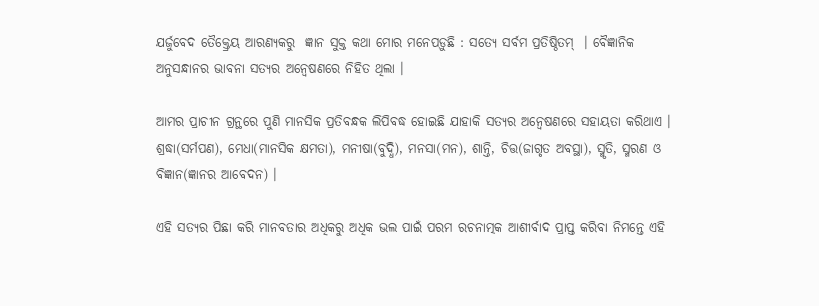ଯର୍ଜୁବେଦ ତୈକ୍ତ୍ରେୟ ଆରଣ୍ୟକରୁ  ଜ୍ଞାନ ସୁକ୍ତ କଥା ମୋର ମନେପଡ଼ୁଛି : ସତ୍ୟେ ସର୍ବମ ପ୍ରତିଷ୍ଠିତମ୍  । ବୈଜ୍ଞାନିକ ଅନୁସନ୍ଧାନର ଭାବନା ସତ୍ୟର ଅନ୍ୱେଷଣରେ ନିହିତ ଥିଲା ।

ଆମର ପ୍ରାଚୀନ ଗ୍ରନ୍ଥରେ ପୁଣି ମାନସିକ ପ୍ରତିବନ୍ଧକ ଲିପିବଦ୍ଧ ହୋଇଛି ଯାହାକି ସତ୍ୟର ଅନ୍ୱେଷଣରେ ସହାୟତା କରିଥାଏ । ଶ୍ରଦ୍ଧା(ସର୍ମପଣ), ମେଧା(ମାନସିକ କ୍ଷମତା), ମନୀଷା(ବୁଦ୍ଧି), ମନସା(ମନ), ଶାନ୍ତି, ଚିତ୍ତ(ଜାଗୃତ ଅବସ୍ଥା), ସ୍ମୃତି, ସ୍ମରଣ ଓ ବିଜ୍ଞାନ(ଜ୍ଞାନର ଆବେଦନ) ।

ଏହି ସତ୍ୟର ପିଛା କରି ମାନବତାର ଅଧିକରୁ ଅଧିକ ଭଲ ପାଇଁ ପରମ ରଚନାତ୍ମକ ଆଶୀର୍ବାଦ ପ୍ରାପ୍ତ କରିବା ନିମନ୍ତେ ଏହି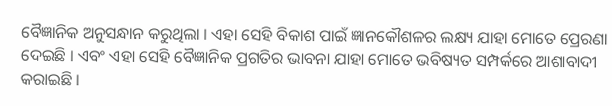ବୈଜ୍ଞାନିକ ଅନୁସନ୍ଧାନ କରୁଥିଲା । ଏହା ସେହି ବିକାଶ ପାଇଁ ଜ୍ଞାନକୌଶଳର ଲକ୍ଷ୍ୟ ଯାହା ମୋତେ ପ୍ରେରଣା ଦେଇଛି । ଏବଂ ଏହା ସେହି ବୈଜ୍ଞାନିକ ପ୍ରଗତିର ଭାବନା ଯାହା ମୋତେ ଭବିଷ୍ୟତ ସମ୍ପର୍କରେ ଆଶାବାଦୀ କରାଇଛି ।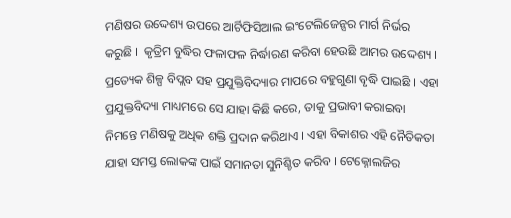ମଣିଷର ଉଦ୍ଦେଶ୍ୟ ଉପରେ ଆର୍ଟିଫିସିଆଲ ଇଂଟେଲିଜେନ୍ସର ମାର୍ଗ ନିର୍ଭର କରୁଛି ।  କୃତ୍ରିମ ବୁଦ୍ଧିର ଫଳାଫଳ ନିର୍ଦ୍ଧାରଣ କରିବା ହେଉଛି ଆମର ଉଦ୍ଦେଶ୍ୟ । ପ୍ରତ୍ୟେକ ଶିଳ୍ପ ବିପ୍ଲବ ସହ ପ୍ରଯୁକ୍ତିବିଦ୍ୟାର ମାପରେ ବହୁଗୁଣା ବୃଦ୍ଧି ପାଇଛି । ଏହା ପ୍ରଯୁକ୍ତବିଦ୍ୟା ମାଧ୍ୟମରେ ସେ ଯାହା କିଛି କରେ, ତାକୁ ପ୍ରଭାବୀ କରାଇବା ନିମନ୍ତେ ମଣିଷକୁ ଅଧିକ ଶକ୍ତି ପ୍ରଦାନ କରିଥାଏ । ଏହା ବିକାଶର ଏହି ନୈତିକତା ଯାହା ସମସ୍ତ ଲୋକଙ୍କ ପାଇଁ ସମାନତା ସୁନିଶ୍ଚିତ କରିବ । ଟେକ୍ନୋଲଜିର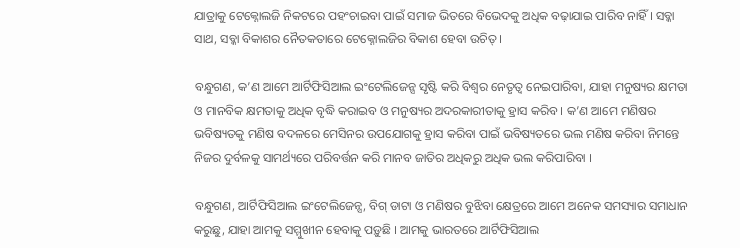ଯାତ୍ରାକୁ ଟେକ୍ନୋଲଜି ନିକଟରେ ପହଂଚାଇବା ପାଇଁ ସମାଜ ଭିତରେ ବିଭେଦକୁ ଅଧିକ ବଢ଼ାଯାଇ ପାରିବ ନାହିଁ । ସବ୍କା ସାଥ, ସବ୍କା ବିକାଶର ନୈତକତାରେ ଟେକ୍ନୋଲଜିର ବିକାଶ ହେବା ଉଚିତ୍ ।

ବନ୍ଧୁଗଣ, କ’ଣ ଆମେ ଆର୍ଟିଫିସିଆଲ ଇଂଟେଲିଜେନ୍ସ ସୃଷ୍ଟି କରି ବିଶ୍ୱର ନେତୃତ୍ୱ ନେଇପାରିବା, ଯାହା ମନୁଷ୍ୟର କ୍ଷମତା  ଓ ମାନବିକ କ୍ଷମତାକୁ ଅଧିକ ବୃଦ୍ଧି କରାଇବ ଓ ମନୁଷ୍ୟର ଅଦରକାରୀତାକୁ ହ୍ରାସ କରିବ । କ’ଣ ଆମେ ମଣିଷର ଭବିଷ୍ୟତକୁ ମଣିଷ ବଦଳରେ ମେସିନର ଉପଯୋଗକୁ ହ୍ରାସ କରିବା ପାଇଁ ଭବିଷ୍ୟତରେ ଭଲ ମଣିଷ କରିବା ନିମନ୍ତେ ନିଜର ଦୁର୍ବଳକୁ ସାମର୍ଥ୍ୟରେ ପରିବର୍ତ୍ତନ କରି ମାନବ ଜାତିର ଅଧିକରୁ ଅଧିକ ଭଲ କରିପାରିବା ।

ବନ୍ଧୁଗଣ, ଆର୍ଟିଫିସିଆଲ ଇଂଟେଲିଜେନ୍ସ, ବିଗ୍ ଡାଟା ଓ ମଣିଷର ବୁଝିବା କ୍ଷେତ୍ରରେ ଆମେ ଅନେକ ସମସ୍ୟାର ସମାଧାନ କରୁଛୁ, ଯାହା ଆମକୁ ସମ୍ମୁଖୀନ ହେବାକୁ ପଡ଼ୁଛି । ଆମକୁ ଭାରତରେ ଆର୍ଟିଫିସିଆଲ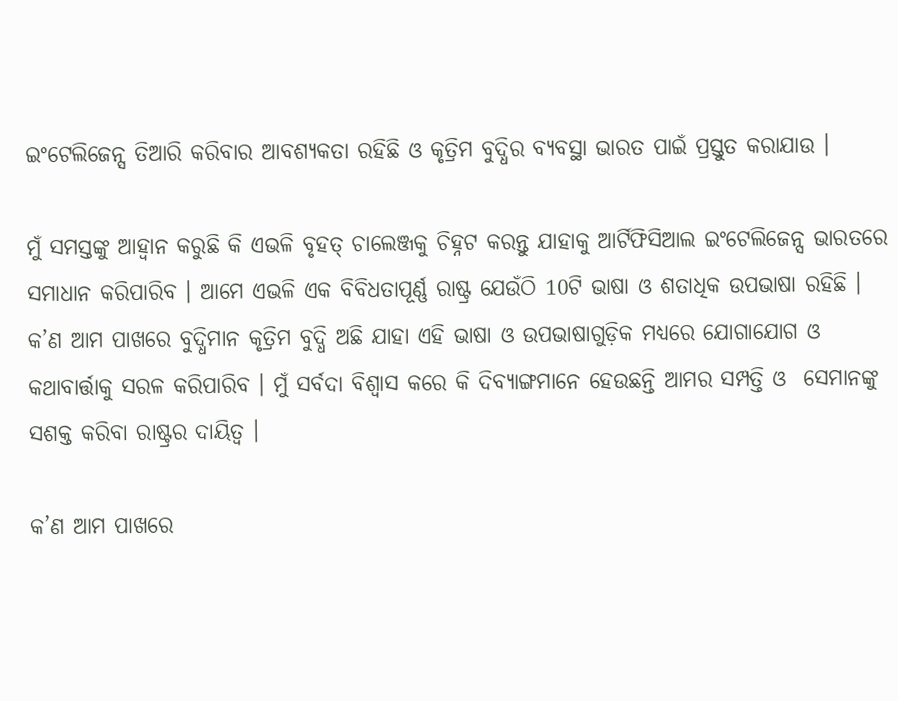ଇଂଟେଲିଜେନ୍ସ ତିଆରି କରିବାର ଆବଶ୍ୟକତା ରହିଛି ଓ କୃତ୍ରିମ ବୁଦ୍ଧିର ବ୍ୟବସ୍ଥା ଭାରତ ପାଇଁ ପ୍ରସ୍ତୁତ କରାଯାଉ ।

ମୁଁ ସମସ୍ତଙ୍କୁ ଆହ୍ୱାନ କରୁଛି କି ଏଭଳି ବୃହତ୍ ଚାଲେଞ୍ଜକୁ ଚିହ୍ନଟ କରନ୍ତୁ ଯାହାକୁ ଆର୍ଟିଫିସିଆଲ ଇଂଟେଲିଜେନ୍ସ ଭାରତରେ ସମାଧାନ କରିପାରିବ । ଆମେ ଏଭଳି ଏକ ବିବିଧତାପୂର୍ଣ୍ଣ ରାଷ୍ଟ୍ର ଯେଉଁଠି 10ଟି ଭାଷା ଓ ଶତାଧିକ ଉପଭାଷା ରହିଛି । କ’ଣ ଆମ ପାଖରେ ବୁଦ୍ଧିମାନ କୃତ୍ରିମ ବୁଦ୍ଧି ଅଛି ଯାହା ଏହି ଭାଷା ଓ ଉପଭାଷାଗୁଡ଼ିକ ମଧ୍ୟରେ ଯୋଗାଯୋଗ ଓ କଥାବାର୍ତ୍ତାକୁ ସରଳ କରିପାରିବ । ମୁଁ ସର୍ବଦା ବିଶ୍ୱାସ କରେ କି ଦିବ୍ୟାଙ୍ଗମାନେ ହେଉଛନ୍ତି ଆମର ସମ୍ପତ୍ତି ଓ  ସେମାନଙ୍କୁ ସଶକ୍ତ କରିବା ରାଷ୍ଟ୍ରର ଦାୟିତ୍ୱ ।

କ’ଣ ଆମ ପାଖରେ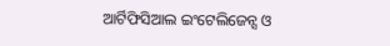ଆର୍ଟିଫିସିଆଲ ଇଂଟେଲିଜେନ୍ସ ଓ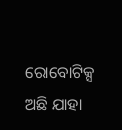ରୋବୋଟିକ୍ସ ଅଛି ଯାହା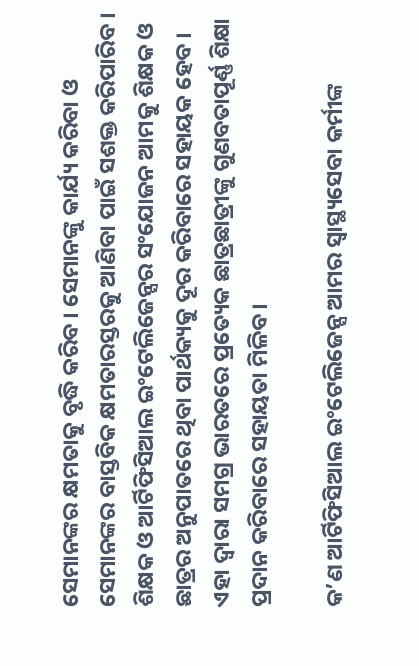ସେମାନଙ୍କର କ୍ଷମତାକୁ ବୃଦ୍ଧି କରିବ । ସେମାନଙ୍କୁ କାର୍ଯ୍ୟ କରିବା ଓ ସେମାନଙ୍କର ବାସ୍ତବିକ କ୍ଷମତାରସ୍ତରକୁ ଆଣିବା ପାଇଁ ସଶକ୍ତ କରିପାରିବ । ଶିକ୍ଷକ ଓ ଆର୍ଟିଫିସିଆଲ ଇଂଟେଲିଜେନ୍ସର ସଂଯୋଜନ ଆମକୁ ଶିକ୍ଷକ ଓ ଛାତ୍ରର ଅନୁପାତରେ ଥିବା ପାର୍ଥକ୍ୟକୁ ଦୂର କରିବାରେ ସହାୟକ ହେବ । ଏହା ଦ୍ୱାରା ସମଗ୍ର ଭାରତରେ ପ୍ରତ୍ୟେକ ଛାତ୍ରଛାତ୍ରୀଙ୍କୁ ଗୁଣବତାପୂର୍ଣ୍ଣ ଶିକ୍ଷା ପ୍ରଦାନ କରିବାରେ ସହାୟତା ମିଳିବ ।

କ’ଣ ଆର୍ଟିଫିସିଆଲ ଇଂଟେଲିଜେନ୍ସ ଆମର ସ୍ୱାସ୍ଥ୍ୟସେବା କର୍ମୀଙ୍କ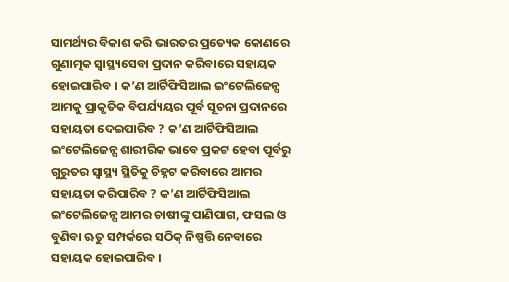ସାମର୍ଥ୍ୟର ବିକାଶ କରି ଭାରତର ପ୍ରତ୍ୟେକ କୋଣରେ ଗୁଣାତ୍ମକ ସ୍ୱାସ୍ଥ୍ୟସେବା ପ୍ରଦାନ କରିବାରେ ସହାୟକ ହୋଇପାରିବ । କ’ଣ ଆର୍ଟିଫିସିଆଲ ଇଂଟେଲିଜେନ୍ସ ଆମକୁ ପ୍ରାକୃତିକ ବିପର୍ଯ୍ୟୟର ପୂର୍ବ ସୂଚନା ପ୍ରଦାନରେ ସହାୟତା ଦେଇପାରିବ ? କ’ଣ ଆର୍ଟିଫିସିଆଲ ଇଂଟେଲିଜେନ୍ସ ଶାରୀରିକ ଭାବେ ପ୍ରକଟ ହେବା ପୂର୍ବରୁ ଗୁରୁତର ସ୍ୱାସ୍ଥ୍ୟ ସ୍ଥିତିକୁ ଚିହ୍ନଟ କରିବାରେ ଆମର ସହାୟତା କରିପାରିବ ? କ’ଣ ଆର୍ଟିଫିସିଆଲ ଇଂଟେଲିଜେନ୍ସ ଆମର ଚାଷୀଙ୍କୁ ପାଣିପାଗ, ଫସଲ ଓ ବୁଣିବା ଋତୁ ସମ୍ପର୍କରେ ସଠିକ୍ ନିଷ୍ପତ୍ତି ନେବାରେ ସହାୟକ ହୋଇପାରିବ ।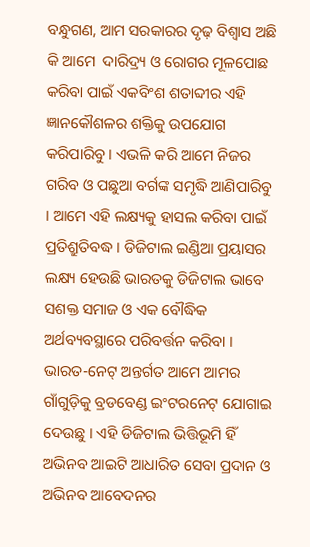ବନ୍ଧୁଗଣ, ଆମ ସରକାରର ଦୃଢ଼ ବିଶ୍ୱାସ ଅଛି କି ଆମେ  ଦାରିଦ୍ର୍ୟ ଓ ରୋଗର ମୂଳପୋଛ କରିବା ପାଇଁ ଏକବିଂଶ ଶତାବ୍ଦୀର ଏହି ଜ୍ଞାନକୌଶଳର ଶକ୍ତିକୁ ଉପଯୋଗ କରିପାରିବୁ । ଏଭଳି କରି ଆମେ ନିଜର ଗରିବ ଓ ପଛୁଆ ବର୍ଗଙ୍କ ସମୃଦ୍ଧି ଆଣିପାରିବୁ । ଆମେ ଏହି ଲକ୍ଷ୍ୟକୁ ହାସଲ କରିବା ପାଇଁ ପ୍ରତିଶ୍ରୁତିବଦ୍ଧ । ଡିଜିଟାଲ ଇଣ୍ଡିଆ ପ୍ରୟାସର ଲକ୍ଷ୍ୟ ହେଉଛି ଭାରତକୁ ଡିଜିଟାଲ ଭାବେ ସଶକ୍ତ ସମାଜ ଓ ଏକ ବୌଦ୍ଧିକ ଅର୍ଥବ୍ୟବସ୍ଥାରେ ପରିବର୍ତ୍ତନ କରିବା । ଭାରତ-ନେଟ୍ ଅନ୍ତର୍ଗତ ଆମେ ଆମର ଗାଁଗୁଡ଼ିକୁ ବ୍ରଡବେଣ୍ଡ ଇଂଟରନେଟ୍ ଯୋଗାଇ ଦେଉଛୁ । ଏହି ଡିଜିଟାଲ ଭିତ୍ତିଭୂମି ହିଁ ଅଭିନବ ଆଇଟି ଆଧାରିତ ସେବା ପ୍ରଦାନ ଓ ଅଭିନବ ଆବେଦନର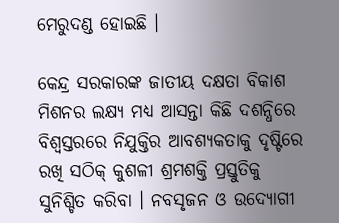ମେରୁଦଣ୍ଡ ହୋଇଛି ।

କେନ୍ଦ୍ର ସରକାରଙ୍କ ଜାତୀୟ ଦକ୍ଷତା ବିକାଶ ମିଶନର ଲକ୍ଷ୍ୟ ମଧ୍ୟ ଆସନ୍ତା କିଛି ଦଶନ୍ଧିରେ ବିଶ୍ୱସ୍ତରରେ ନିଯୁକ୍ତିର ଆବଶ୍ୟକତାକୁ ଦୃଷ୍ଟିରେ ରଖି ସଠିକ୍ କୁଶଳୀ ଶ୍ରମଶକ୍ତି ପ୍ରସ୍ତୁତିକୁ ସୁନିଶ୍ଚିତ କରିବା । ନବସୃଜନ ଓ ଉଦ୍ୟୋଗୀ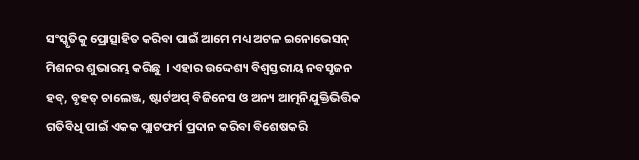ସଂସ୍କୃତିକୁ ପ୍ରୋତ୍ସାହିତ କରିବା ପାଇଁ ଆମେ ମଧ୍ୟ ଅଟଳ ଇନୋଭେସନ୍ ମିଶନର ଶୁଭାରମ୍ଭ କରିଛୁ  । ଏହାର ଉଦ୍ଦେଶ୍ୟ ବିଶ୍ୱସ୍ତରୀୟ ନବସୃଜନ ହବ୍, ବୃହତ୍ ଚାଲେଞ୍ଜ, ଷ୍ଟାର୍ଟଅପ୍ ବିଜିନେସ ଓ ଅନ୍ୟ ଆତ୍ମନିଯୁକ୍ତିଭିତ୍ତିକ ଗତିବିଧି ପାଇଁ ଏକକ ପ୍ଲାଟଫର୍ମ ପ୍ରଦାନ କରିବା ବିଶେଷକରି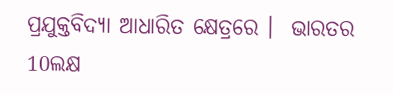ପ୍ରଯୁକ୍ତବିଦ୍ୟା ଆଧାରିତ କ୍ଷେତ୍ରରେ ।  ଭାରତର 10ଲକ୍ଷ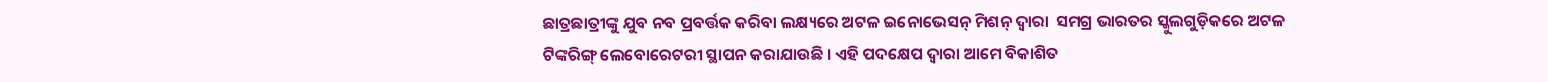ଛାତ୍ରଛାତ୍ରୀଙ୍କୁ ଯୁବ ନବ ପ୍ରବର୍ତ୍ତକ କରିବା ଲକ୍ଷ୍ୟରେ ଅଟଳ ଇନୋଭେସନ୍ ମିଶନ୍ ଦ୍ୱାରା  ସମଗ୍ର ଭାରତର ସ୍କୁଲଗୁଡ଼ିକରେ ଅଟଳ ଟିଙ୍କରିଙ୍ଗ୍ ଲେବୋରେଟରୀ ସ୍ଥାପନ କରାଯାଉଛି । ଏହି ପଦକ୍ଷେପ ଦ୍ୱାରା ଆମେ ବିକାଶିତ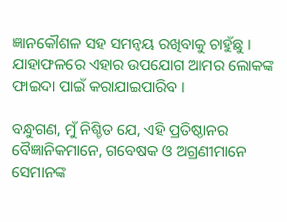ଜ୍ଞାନକୌଶଳ ସହ ସମନ୍ୱୟ ରଖିବାକୁ ଚାହୁଁଛୁ । ଯାହାଫଳରେ ଏହାର ଉପଯୋଗ ଆମର ଲୋକଙ୍କ ଫାଇଦା ପାଇଁ କରାଯାଇପାରିବ ।

ବନ୍ଧୁଗଣ, ମୁଁ ନିଶ୍ଚିତ ଯେ, ଏହି ପ୍ରତିଷ୍ଠାନର ବୈଜ୍ଞାନିକମାନେ, ଗବେଷକ ଓ ଅଗ୍ରଣୀମାନେ ସେମାନଙ୍କ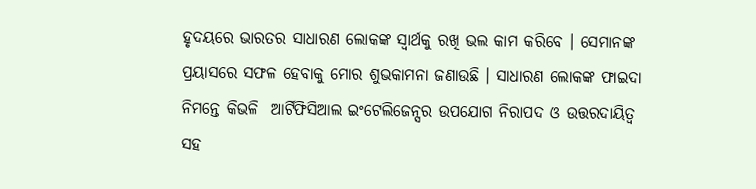ହୃଦୟରେ ଭାରତର ସାଧାରଣ ଲୋକଙ୍କ ସ୍ୱାର୍ଥକୁ ରଖି ଭଲ କାମ କରିବେ । ସେମାନଙ୍କ ପ୍ରୟାସରେ ସଫଳ ହେବାକୁ ମୋର ଶୁଭକାମନା ଜଣାଉଛି । ସାଧାରଣ ଲୋକଙ୍କ ଫାଇଦା ନିମନ୍ତେ କିଭଳି  ଆର୍ଟିଫିସିଆଲ ଇଂଟେଲିଜେନ୍ସର ଉପଯୋଗ ନିରାପଦ ଓ ଉତ୍ତରଦାୟିତ୍ୱ ସହ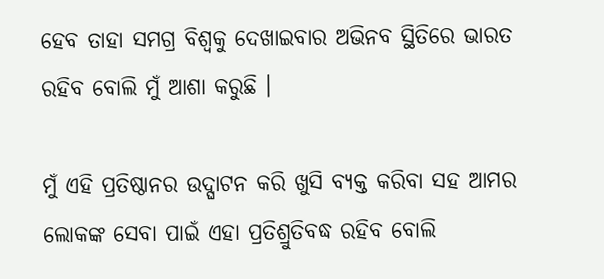ହେବ ତାହା ସମଗ୍ର ବିଶ୍ୱକୁ ଦେଖାଇବାର ଅଭିନବ ସ୍ଥିତିରେ ଭାରତ ରହିବ ବୋଲି ମୁଁ ଆଶା କରୁଛି ।

ମୁଁ ଏହି ପ୍ରତିଷ୍ଠାନର ଉଦ୍ଘାଟନ କରି ଖୁସି ବ୍ୟକ୍ତ କରିବା ସହ ଆମର ଲୋକଙ୍କ ସେବା ପାଇଁ ଏହା ପ୍ରତିଶ୍ରୁତିବଦ୍ଧ ରହିବ ବୋଲି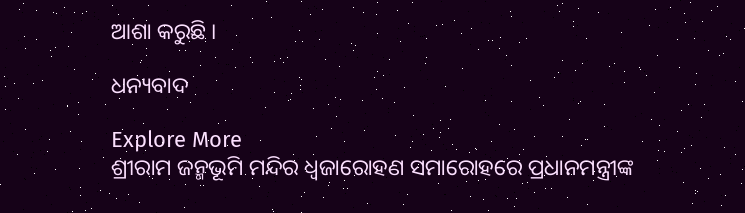ଆଶା କରୁଛି ।

ଧନ୍ୟବାଦ

Explore More
ଶ୍ରୀରାମ ଜନ୍ମଭୂମି ମନ୍ଦିର ଧ୍ଵଜାରୋହଣ ସମାରୋହରେ ପ୍ରଧାନମନ୍ତ୍ରୀଙ୍କ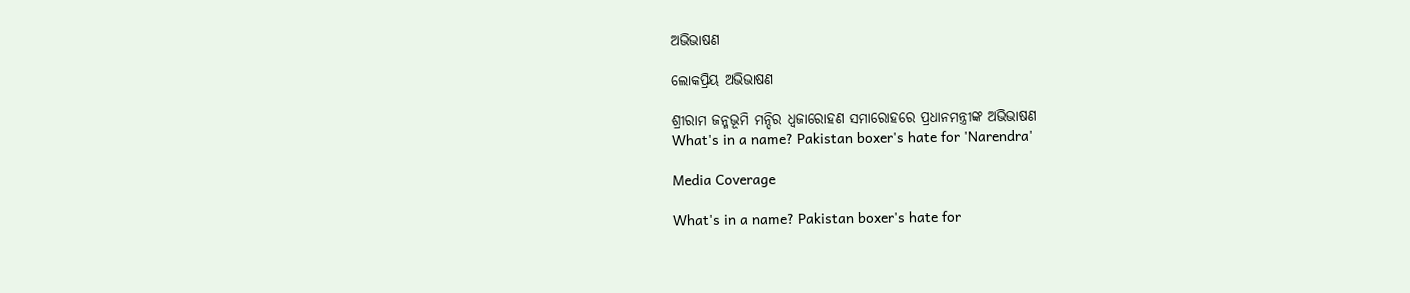ଅଭିଭାଷଣ

ଲୋକପ୍ରିୟ ଅଭିଭାଷଣ

ଶ୍ରୀରାମ ଜନ୍ମଭୂମି ମନ୍ଦିର ଧ୍ଵଜାରୋହଣ ସମାରୋହରେ ପ୍ରଧାନମନ୍ତ୍ରୀଙ୍କ ଅଭିଭାଷଣ
What's in a name? Pakistan boxer's hate for 'Narendra'

Media Coverage

What's in a name? Pakistan boxer's hate for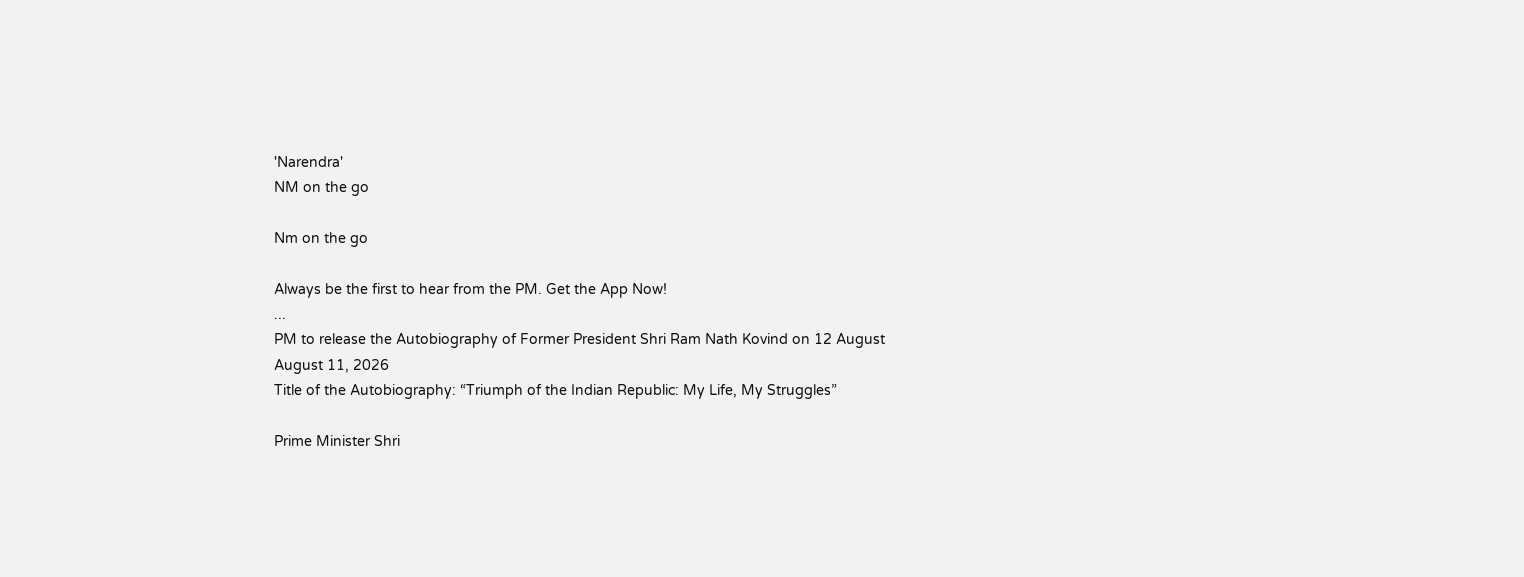'Narendra'
NM on the go

Nm on the go

Always be the first to hear from the PM. Get the App Now!
...
PM to release the Autobiography of Former President Shri Ram Nath Kovind on 12 August
August 11, 2026
Title of the Autobiography: “Triumph of the Indian Republic: My Life, My Struggles”

Prime Minister Shri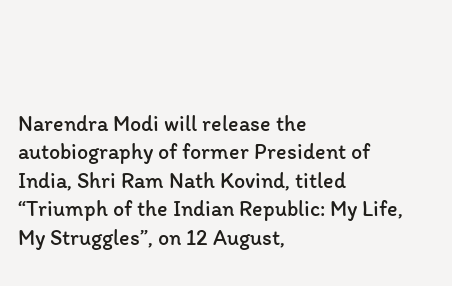Narendra Modi will release the autobiography of former President of India, Shri Ram Nath Kovind, titled “Triumph of the Indian Republic: My Life, My Struggles”, on 12 August,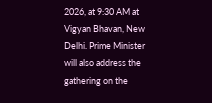2026, at 9:30 AM at Vigyan Bhavan, New Delhi. Prime Minister will also address the gathering on the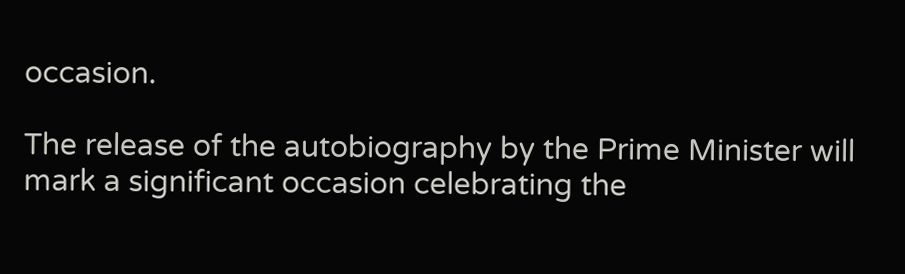occasion.

The release of the autobiography by the Prime Minister will mark a significant occasion celebrating the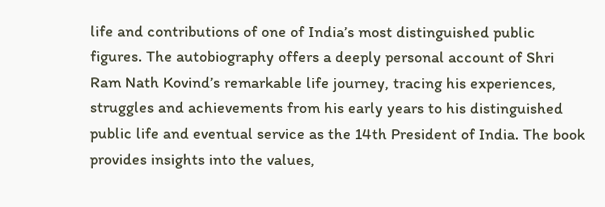life and contributions of one of India’s most distinguished public figures. The autobiography offers a deeply personal account of Shri Ram Nath Kovind’s remarkable life journey, tracing his experiences, struggles and achievements from his early years to his distinguished public life and eventual service as the 14th President of India. The book provides insights into the values,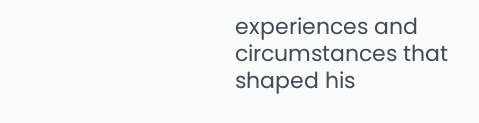experiences and circumstances that shaped his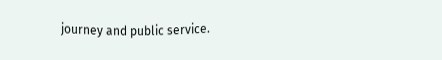journey and public service.